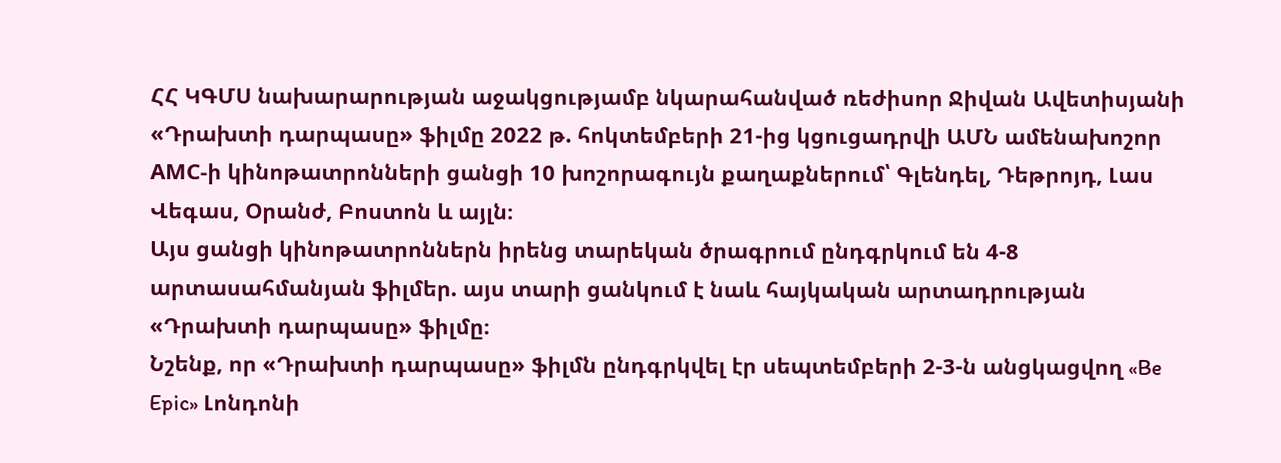ՀՀ ԿԳՄՍ նախարարության աջակցությամբ նկարահանված ռեժիսոր Ջիվան Ավետիսյանի «Դրախտի դարպասը» ֆիլմը 2022 թ. հոկտեմբերի 21-ից կցուցադրվի ԱՄՆ ամենախոշոր АМC-ի կինոթատրոնների ցանցի 10 խոշորագույն քաղաքներում՝ Գլենդել, Դեթրոյդ, Լաս Վեգաս, Օրանժ, Բոստոն և այլն։
Այս ցանցի կինոթատրոններն իրենց տարեկան ծրագրում ընդգրկում են 4-8 արտասահմանյան ֆիլմեր. այս տարի ցանկում է նաև հայկական արտադրության «Դրախտի դարպասը» ֆիլմը։
Նշենք, որ «Դրախտի դարպասը» ֆիլմն ընդգրկվել էր սեպտեմբերի 2-3-ն անցկացվող «Be Epic» Լոնդոնի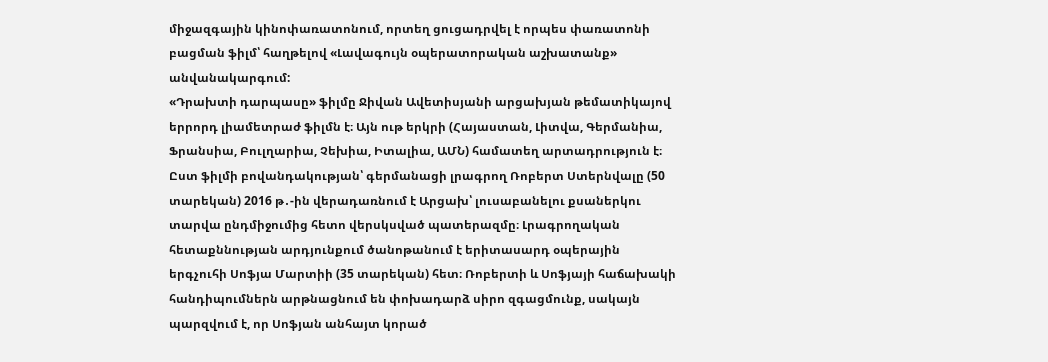միջազգային կինոփառատոնում, որտեղ ցուցադրվել է որպես փառատոնի բացման ֆիլմ՝ հաղթելով «Լավագույն օպերատորական աշխատանք» անվանակարգում:
«Դրախտի դարպասը» ֆիլմը Ջիվան Ավետիսյանի արցախյան թեմատիկայով երրորդ լիամետրաժ ֆիլմն է։ Այն ութ երկրի (Հայաստան, Լիտվա, Գերմանիա, Ֆրանսիա, Բուլղարիա, Չեխիա, Իտալիա, ԱՄՆ) համատեղ արտադրություն է։
Ըստ ֆիլմի բովանդակության՝ գերմանացի լրագրող Ռոբերտ Ստերնվալը (50 տարեկան) 2016 թ․-ին վերադառնում է Արցախ՝ լուսաբանելու քսաներկու տարվա ընդմիջումից հետո վերսկսված պատերազմը։ Լրագրողական հետաքննության արդյունքում ծանոթանում է երիտասարդ օպերային երգչուհի Սոֆյա Մարտիի (35 տարեկան) հետ։ Ռոբերտի և Սոֆյայի հաճախակի հանդիպումներն արթնացնում են փոխադարձ սիրո զգացմունք, սակայն պարզվում է, որ Սոֆյան անհայտ կորած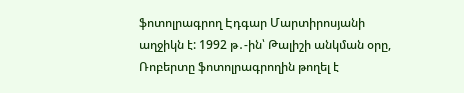ֆոտոլրագրող Էդգար Մարտիրոսյանի աղջիկն է: 1992 թ․-ին՝ Թալիշի անկման օրը, Ռոբերտը ֆոտոլրագրողին թողել է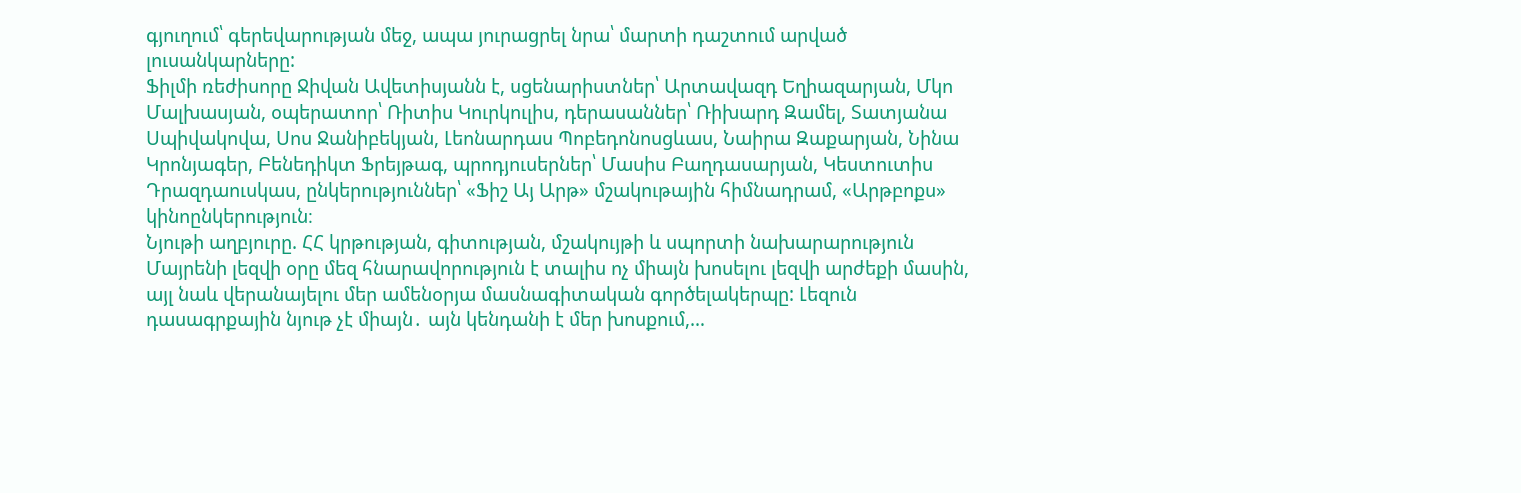գյուղում՝ գերեվարության մեջ, ապա յուրացրել նրա՝ մարտի դաշտում արված լուսանկարները:
Ֆիլմի ռեժիսորը Ջիվան Ավետիսյանն է, սցենարիստներ՝ Արտավազդ Եղիազարյան, Մկո Մալխասյան, օպերատոր՝ Ռիտիս Կուրկուլիս, դերասաններ՝ Ռիխարդ Զամել, Տատյանա Սպիվակովա, Սոս Ջանիբեկյան, Լեոնարդաս Պոբեդոնոսցևաս, Նաիրա Զաքարյան, Նինա Կրոնյագեր, Բենեդիկտ Ֆրեյթագ, պրոդյուսերներ՝ Մասիս Բաղդասարյան, Կեստուտիս Դրազդաուսկաս, ընկերություններ՝ «Ֆիշ Այ Արթ» մշակութային հիմնադրամ, «Արթբոքս» կինոընկերություն։
Նյութի աղբյուրը. ՀՀ կրթության, գիտության, մշակույթի և սպորտի նախարարություն
Մայրենի լեզվի օրը մեզ հնարավորություն է տալիս ոչ միայն խոսելու լեզվի արժեքի մասին, այլ նաև վերանայելու մեր ամենօրյա մասնագիտական գործելակերպը: Լեզուն դասագրքային նյութ չէ միայն․ այն կենդանի է մեր խոսքում,…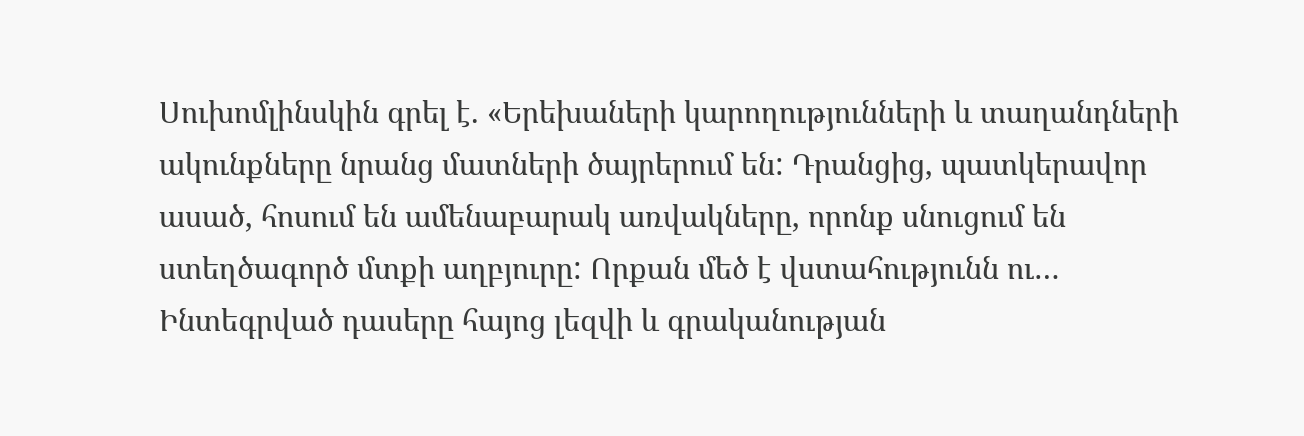Սուխոմլինսկին գրել է. «Երեխաների կարողությունների և տաղանդների ակունքները նրանց մատների ծայրերում են: Դրանցից, պատկերավոր ասած, հոսում են ամենաբարակ առվակները, որոնք սնուցում են ստեղծագործ մտքի աղբյուրը: Որքան մեծ է վստահությունն ու…
Ինտեգրված դասերը հայոց լեզվի և գրականության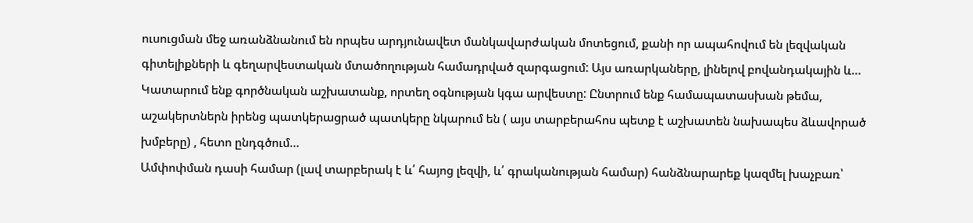ուսուցման մեջ առանձնանում են որպես արդյունավետ մանկավարժական մոտեցում, քանի որ ապահովում են լեզվական գիտելիքների և գեղարվեստական մտածողության համադրված զարգացում: Այս առարկաները, լինելով բովանդակային և…
Կատարում ենք գործնական աշխատանք, որտեղ օգնության կգա արվեստը: Ընտրում ենք համապատասխան թեմա, աշակերտներն իրենց պատկերացրած պատկերը նկարում են ( այս տարբերահոս պետք է աշխատեն նախապես ձևավորած խմբերը) , հետո ընդգծում…
Ամփոփման դասի համար (լավ տարբերակ է և՛ հայոց լեզվի, և՛ գրականության համար) հանձնարարեք կազմել խաչբառ՝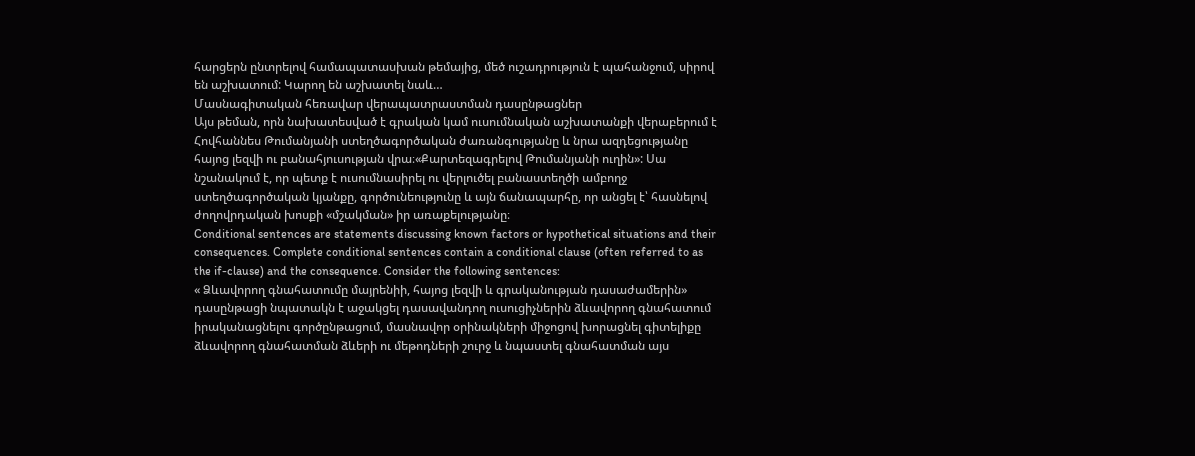հարցերն ընտրելով համապատասխան թեմայից, մեծ ուշադրություն է պահանջում, սիրով են աշխատում: Կարող են աշխատել նաև…
Մասնագիտական հեռավար վերապատրաստման դասընթացներ
Այս թեման, որն նախատեսված է գրական կամ ուսումնական աշխատանքի վերաբերում է Հովհաննես Թումանյանի ստեղծագործական ժառանգությանը և նրա ազդեցությանը հայոց լեզվի ու բանահյուսության վրա։«Քարտեզագրելով Թումանյանի ուղին»: Սա նշանակում է, որ պետք է ուսումնասիրել ու վերլուծել բանաստեղծի ամբողջ ստեղծագործական կյանքը, գործունեությունը և այն ճանապարհը, որ անցել է՝ հասնելով ժողովրդական խոսքի «մշակման» իր առաքելությանը։
Conditional sentences are statements discussing known factors or hypothetical situations and their consequences. Complete conditional sentences contain a conditional clause (often referred to as the if-clause) and the consequence. Consider the following sentences:
« Ձևավորող գնահատումը մայրենիի, հայոց լեզվի և գրականության դասաժամերին» դասընթացի նպատակն է աջակցել դասավանդող ուսուցիչներին ձևավորող գնահատում իրականացնելու գործընթացում, մասնավոր օրինակների միջոցով խորացնել գիտելիքը ձևավորող գնահատման ձևերի ու մեթոդների շուրջ և նպաստել գնահատման այս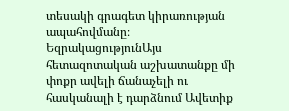տեսակի գրագետ կիրառության ապահովմանը։
ԵզրակացությունԱյս հետազոտական աշխատանքը մի փոքր ավելի ճանաչելի ու հասկանալի է դարձնում Ավետիք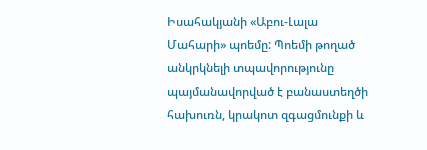Իսահակյանի «Աբու-Լալա Մահարի» պոեմը: Պոեմի թողած անկրկնելի տպավորությունը պայմանավորված է բանաստեղծի հախուռն, կրակոտ զգացմունքի և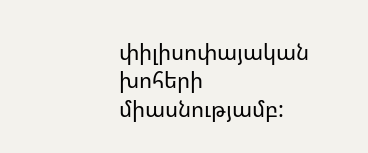փիլիսոփայական խոհերի միասնությամբ: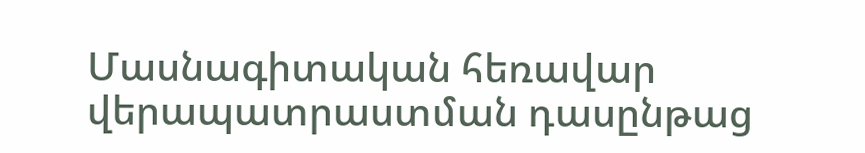Մասնագիտական հեռավար վերապատրաստման դասընթաց